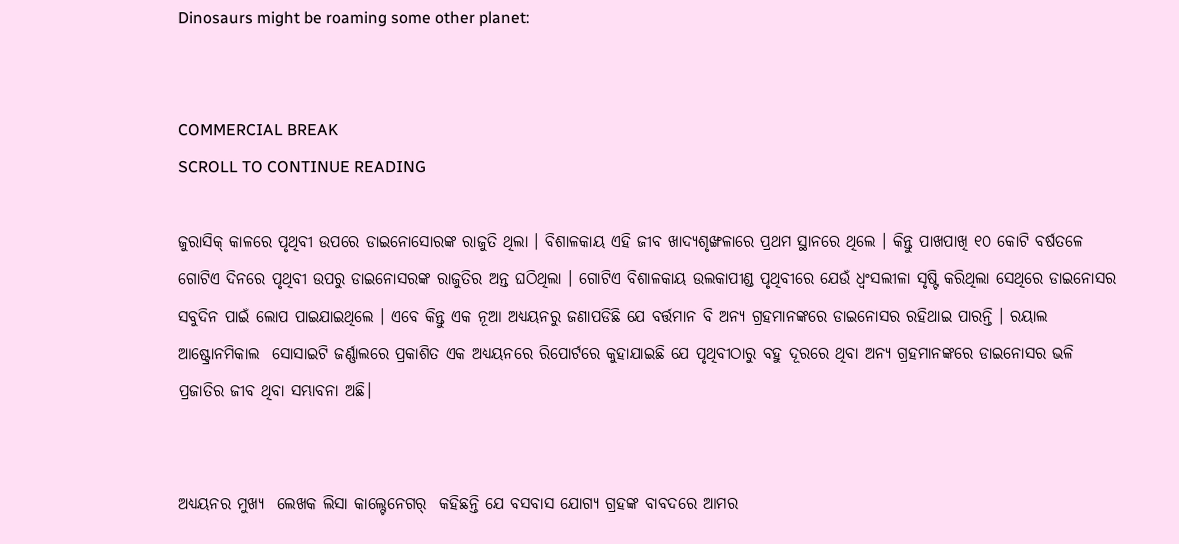Dinosaurs might be roaming some other planet:


COMMERCIAL BREAK
SCROLL TO CONTINUE READING

ଜୁରାସିକ୍ କାଳରେ ପୃଥିବୀ ଉପରେ ଡାଇନୋସୋରଙ୍କ ରାଜୁତି ଥିଲା । ବିଶାଳକାୟ ଏହି ଜୀବ ଖାଦ୍ୟଶୃଙ୍ଖଳାରେ ପ୍ରଥମ ସ୍ଥାନରେ ଥିଲେ । କିନ୍ତୁ ପାଖପାଖି ୧୦ କୋଟି ବର୍ଷତଳେ ଗୋଟିଏ ଦିନରେ ପୃଥିବୀ ଉପରୁ ଡାଇନୋସରଙ୍କ ରାଜୁତିର ଅନ୍ତ ଘଠିଥିଲା । ଗୋଟିଏ ବିଶାଳକାୟ ଉଲକାପୀଣ୍ଡ ପୃଥିବୀରେ ଯେଉଁ ଧ୍ୱଂସଲୀଳା ସୃଷ୍ଟି କରିଥିଲା ସେଥିରେ ଡାଇନୋସର ସବୁଦିନ ପାଇଁ ଲୋପ ପାଇଯାଇଥିଲେ । ଏବେ କିନ୍ତୁ ଏକ ନୂଆ ଅଧ୍ୟୟନରୁ ଜଣାପଡିଛି ଯେ ବର୍ତ୍ତମାନ ବି ଅନ୍ୟ ଗ୍ରହମାନଙ୍କରେ ଡାଇନୋସର ରହିଥାଇ ପାରନ୍ତି । ରୟାଲ ଆଷ୍ଟ୍ରୋନମିକାଲ  ସୋସାଇଟି ଜର୍ଣ୍ଣାଲରେ ପ୍ରକାଶିତ ଏକ ଅଧ୍ୟୟନରେ ରିପୋର୍ଟରେ କୁହାଯାଇଛି ଯେ ପୃଥିବୀଠାରୁ ବହୁ ଦୂରରେ ଥିବା ଅନ୍ୟ ଗ୍ରହମାନଙ୍କରେ ଡାଇନୋସର ଭଳି ପ୍ରଜାତିର ଜୀବ ଥିବା ସମ୍ଭାବନା ଅଛି।


ଅଧ୍ୟୟନର ମୁଖ୍ୟ  ଲେଖକ ଲିସା କାଲ୍ଟେନେଗର୍  କହିଛନ୍ତି ଯେ ବସବାସ ଯୋଗ୍ୟ ଗ୍ରହଙ୍କ ବାବଦରେ ଆମର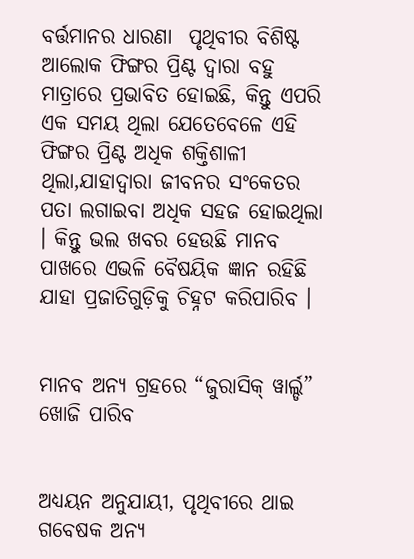ବର୍ତ୍ତମାନର ଧାରଣା  ପୃଥିବୀର ବିଶିଷ୍ଟ ଆଲୋକ ଫିଙ୍ଗର ପ୍ରିଣ୍ଟ ଦ୍ୱାରା ବହୁ ମାତ୍ରାରେ ପ୍ରଭାବିତ ହୋଇଛି, କିନ୍ତୁ ଏପରି ଏକ ସମୟ ଥିଲା ଯେତେବେଳେ ଏହି ଫିଙ୍ଗର ପ୍ରିଣ୍ଟ ଅଧିକ ଶକ୍ତିଶାଳୀ ଥିଲା,ଯାହାଦ୍ୱାରା ଜୀବନର ସଂକେତର ପତା ଲଗାଇବା ଅଧିକ ସହଜ ହୋଇଥିଲା । କିନ୍ତୁ ଭଲ ଖବର ହେଉଛି ମାନବ ପାଖରେ ଏଭଳି ବୈଷୟିକ ଜ୍ଞାନ ରହିଛି  ଯାହା ପ୍ରଜାତିଗୁଡ଼ିକୁ ଚିହ୍ନଟ କରିପାରିବ ।


ମାନବ ଅନ୍ୟ ଗ୍ରହରେ “ଜୁରାସିକ୍ ୱାର୍ଲ୍ଡ” ଖୋଜି ପାରିବ


ଅଧ୍ୟୟନ ଅନୁଯାୟୀ, ପୃଥିବୀରେ ଥାଇ ଗବେଷକ ଅନ୍ୟ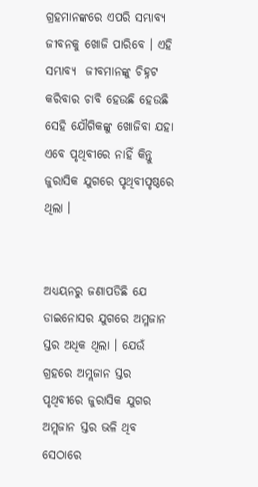ଗ୍ରହମାନଙ୍କରେ ଏପରି ସମ୍ଭାବ୍ୟ ଜୀବନକୁ ଖୋଜି ପାରିବେ । ଏହି ସମ୍ଭାବ୍ୟ  ଜୀବମାନଙ୍କୁ ଚିହ୍ନଟ କରିବାର ଚାବି ହେଉଛି ହେଉଛି ସେହି ଯୌଗିକଙ୍କୁ ଖୋଜିବା ଯହା ଏବେ ପୃଥିବୀରେ ନାହିଁ କିନ୍ତୁ ଜୁରାସିକ ଯୁଗରେ ପୃଥିବୀପୃଷ୍ଠରେ ଥିଲା ।


ଅଧ୍ୟୟନରୁ ଜଣାପଡିଛି ଯେ ଡାଇନୋସର ଯୁଗରେ ଅମ୍ଳଜାନ ସ୍ତର ଅଧିକ ଥିଲା । ଯେଉଁ ଗ୍ରହରେ ଅମ୍ଲଜାନ ସ୍ତର ପୃଥିବୀରେ ଜୁରାସିକ ଯୁଗର ଅମ୍ଲଜାନ ସ୍ତର ଭଳି ଥିବ ସେଠାରେ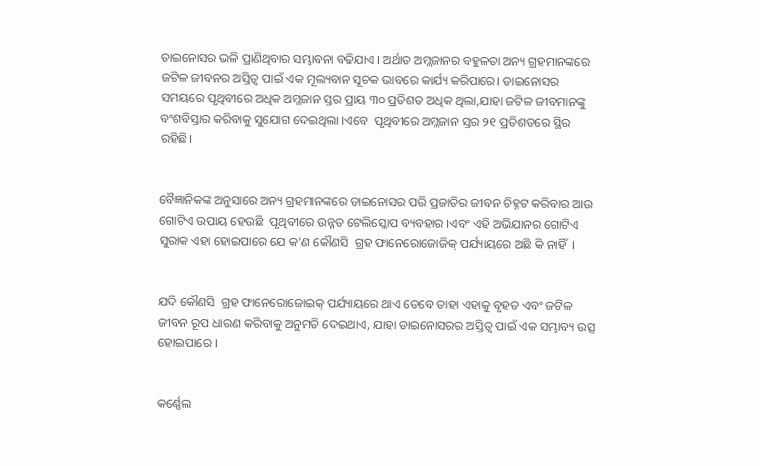ଡାଇନୋସର ଭଳି ପ୍ରାଣିଥିବାର ସମ୍ଭାବନା ବଢିଯାଏ । ଅର୍ଥାତ ଅମ୍ଲଜାନର ବହୁଳତା ଅନ୍ୟ ଗ୍ରହମାନଙ୍କରେ ଜଟିଳ ଜୀବନର ଅସ୍ତିତ୍ୱ ପାଇଁ ଏକ ମୂଲ୍ୟବାନ ସୂଚକ ଭାବରେ କାର୍ଯ୍ୟ କରିପାରେ। ଡାଇନୋସର ସମୟରେ ପୃଥିବୀରେ ଅଧିକ ଅମ୍ଳଜାନ ସ୍ତର ପ୍ରାୟ ୩୦ ପ୍ରତିଶତ ଅଧିକ ଥିଲା,ଯାହା ଜଟିଳ ଜୀବମାନଙ୍କୁ ବଂଶବିସ୍ତାର କରିବାକୁ ସୁଯୋଗ ଦେଇଥିଲା ।ଏବେ  ପୃଥିବୀରେ ଅମ୍ଳଜାନ ସ୍ତର ୨୧ ପ୍ରତିଶତରେ ସ୍ଥିର ରହିଛି।


ବୈଜ୍ଞାନିକଙ୍କ ଅନୁସାରେ ଅନ୍ୟ ଗ୍ରହମାନଙ୍କରେ ଡାଇନୋସର ପରି ପ୍ରଜାତିର ଜୀବନ ଚିହ୍ନଟ କରିବାର ଆଉ ଗୋଟିଏ ଉପାୟ ହେଉଛି  ପୃଥିବୀରେ ଉନ୍ନତ ଟେଲିସ୍କୋପ ବ୍ୟବହାର ।ଏବଂ ଏହି ଅଭିଯାନର ଗୋଟିଏ ସୁରାକ ଏହା ହୋଇପାରେ ଯେ କ’ଣ କୌଣସି  ଗ୍ରହ ଫାନେରୋଜୋଜିକ୍ ପର୍ଯ୍ୟାୟରେ ଅଛି କି ନାହିଁ  ।


ଯଦି କୌଣସି  ଗ୍ରହ ଫାନେରୋଜୋଇକ୍ ପର୍ଯ୍ୟାୟରେ ଥାଏ ତେବେ ତାହା ଏହାକୁ ବୃହତ ଏବଂ ଜଟିଳ ଜୀବନ ରୂପ ଧାରଣ କରିବାକୁ ଅନୁମତି ଦେଇଥାଏ, ଯାହା ଡାଇନୋସରର ଅସ୍ତିତ୍ୱ ପାଇଁ ଏକ ସମ୍ଭାବ୍ୟ ଉତ୍ସ ହୋଇପାରେ ।


କର୍ଣ୍ଣେଲ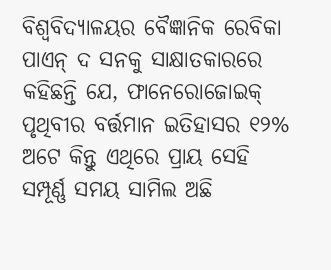ବିଶ୍ୱବିଦ୍ୟାଳୟର ବୈଜ୍ଞାନିକ ରେବିକା ପାଏନ୍ ଦ ସନକୁ ସାକ୍ଷାତକାରରେ  କହିଛନ୍ତି ଯେ, ଫାନେରୋଜୋଇକ୍ ପୃଥିବୀର ବର୍ତ୍ତମାନ ଇତିହାସର ୧୨% ଅଟେ କିନ୍ତୁ ଏଥିରେ ପ୍ରାୟ ସେହି ସମ୍ପୂର୍ଣ୍ଣ ସମୟ ସାମିଲ ଅଛି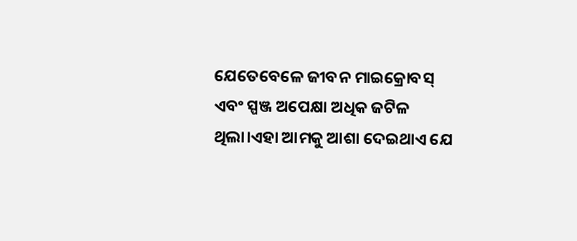ଯେତେବେଳେ ଜୀବନ ମାଇକ୍ରୋବସ୍ ଏବଂ ସ୍ପଞ୍ଜ ଅପେକ୍ଷା ଅଧିକ ଜଟିଳ ଥିଲା।ଏହା ଆମକୁ ଆଶା ଦେଇଥାଏ ଯେ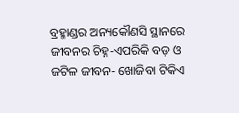ବ୍ରହ୍ମାଣ୍ଡର ଅନ୍ୟକୌଣସି ସ୍ଥାନରେ ଜୀବନର ଚିହ୍ନ-ଏପରିକି ବଡ଼ ଓ ଜଟିଳ ଜୀବନ- ଖୋଜିବା ଟିକିଏ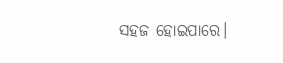ସହଜ ହୋଇପାରେ।